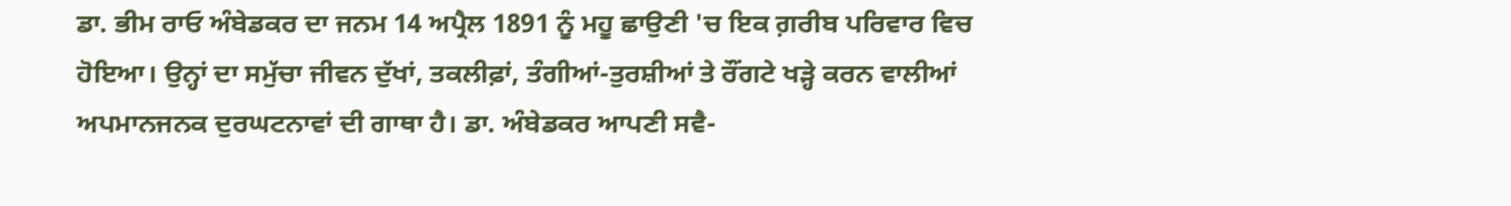ਡਾ. ਭੀਮ ਰਾਓ ਅੰਬੇਡਕਰ ਦਾ ਜਨਮ 14 ਅਪ੍ਰੈਲ 1891 ਨੂੰ ਮਹੂ ਛਾਉਣੀ 'ਚ ਇਕ ਗ਼ਰੀਬ ਪਰਿਵਾਰ ਵਿਚ ਹੋਇਆ। ਉਨ੍ਹਾਂ ਦਾ ਸਮੁੱਚਾ ਜੀਵਨ ਦੁੱਖਾਂ, ਤਕਲੀਫ਼ਾਂ, ਤੰਗੀਆਂ-ਤੁਰਸ਼ੀਆਂ ਤੇ ਰੌਂਗਟੇ ਖੜ੍ਹੇ ਕਰਨ ਵਾਲੀਆਂ ਅਪਮਾਨਜਨਕ ਦੁਰਘਟਨਾਵਾਂ ਦੀ ਗਾਥਾ ਹੈ। ਡਾ. ਅੰਬੇਡਕਰ ਆਪਣੀ ਸਵੈ-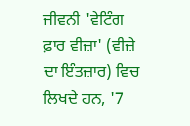ਜੀਵਨੀ 'ਵੇਟਿੰਗ ਫ਼ਾਰ ਵੀਜ਼ਾ' (ਵੀਜ਼ੇ ਦਾ ਇੰਤਜ਼ਾਰ) ਵਿਚ ਲਿਖਦੇ ਹਨ, '7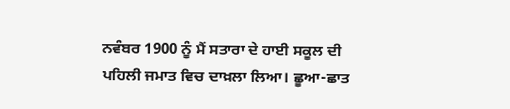ਨਵੰਬਰ 1900 ਨੂੰ ਮੈਂ ਸਤਾਰਾ ਦੇ ਹਾਈ ਸਕੂਲ ਦੀ ਪਹਿਲੀ ਜਮਾਤ ਵਿਚ ਦਾਖ਼ਲਾ ਲਿਆ। ਛੂਆ-ਛਾਤ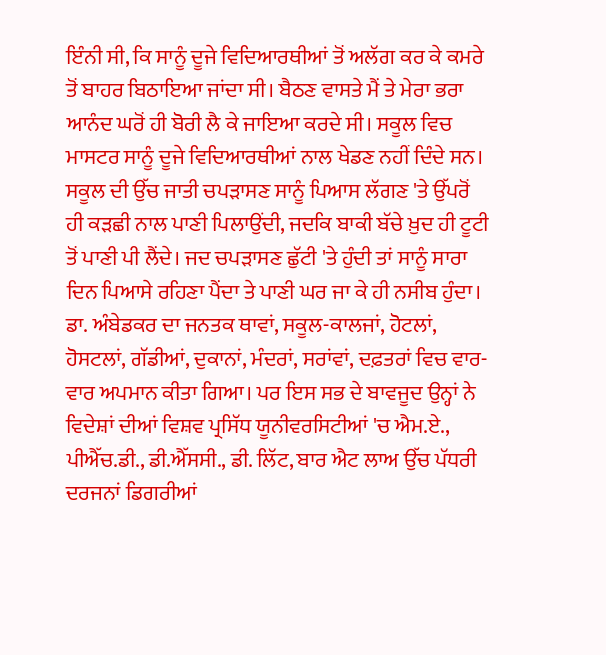ਇੰਨੀ ਸੀ, ਕਿ ਸਾਨੂੰ ਦੂਜੇ ਵਿਦਿਆਰਥੀਆਂ ਤੋਂ ਅਲੱਗ ਕਰ ਕੇ ਕਮਰੇ ਤੋਂ ਬਾਹਰ ਬਿਠਾਇਆ ਜਾਂਦਾ ਸੀ। ਬੈਠਣ ਵਾਸਤੇ ਮੈਂ ਤੇ ਮੇਰਾ ਭਰਾ ਆਨੰਦ ਘਰੋਂ ਹੀ ਬੋਰੀ ਲੈ ਕੇ ਜਾਇਆ ਕਰਦੇ ਸੀ। ਸਕੂਲ ਵਿਚ ਮਾਸਟਰ ਸਾਨੂੰ ਦੂਜੇ ਵਿਦਿਆਰਥੀਆਂ ਨਾਲ ਖੇਡਣ ਨਹੀਂ ਦਿੰਦੇ ਸਨ। ਸਕੂਲ ਦੀ ਉੱਚ ਜਾਤੀ ਚਪੜਾਸਣ ਸਾਨੂੰ ਪਿਆਸ ਲੱਗਣ 'ਤੇ ਉੱਪਰੋਂ ਹੀ ਕੜਛੀ ਨਾਲ ਪਾਣੀ ਪਿਲਾਉਂਦੀ, ਜਦਕਿ ਬਾਕੀ ਬੱਚੇ ਖ਼ੁਦ ਹੀ ਟੂਟੀ ਤੋਂ ਪਾਣੀ ਪੀ ਲੈਂਦੇ। ਜਦ ਚਪੜਾਸਣ ਛੁੱਟੀ 'ਤੇ ਹੁੰਦੀ ਤਾਂ ਸਾਨੂੰ ਸਾਰਾ ਦਿਨ ਪਿਆਸੇ ਰਹਿਣਾ ਪੈਂਦਾ ਤੇ ਪਾਣੀ ਘਰ ਜਾ ਕੇ ਹੀ ਨਸੀਬ ਹੁੰਦਾ।
ਡਾ. ਅੰਬੇਡਕਰ ਦਾ ਜਨਤਕ ਥਾਵਾਂ, ਸਕੂਲ-ਕਾਲਜਾਂ, ਹੋਟਲਾਂ, ਹੋਸਟਲਾਂ, ਗੱਡੀਆਂ, ਦੁਕਾਨਾਂ, ਮੰਦਰਾਂ, ਸਰਾਂਵਾਂ, ਦਫ਼ਤਰਾਂ ਵਿਚ ਵਾਰ-ਵਾਰ ਅਪਮਾਨ ਕੀਤਾ ਗਿਆ। ਪਰ ਇਸ ਸਭ ਦੇ ਬਾਵਜੂਦ ਉਨ੍ਹਾਂ ਨੇ ਵਿਦੇਸ਼ਾਂ ਦੀਆਂ ਵਿਸ਼ਵ ਪ੍ਰਸਿੱਧ ਯੂਨੀਵਰਸਿਟੀਆਂ 'ਚ ਐਮ.ਏ., ਪੀਐੱਚ.ਡੀ., ਡੀ.ਐੱਸਸੀ., ਡੀ. ਲਿੱਟ, ਬਾਰ ਐਟ ਲਾਅ ਉੱਚ ਪੱਧਰੀ ਦਰਜਨਾਂ ਡਿਗਰੀਆਂ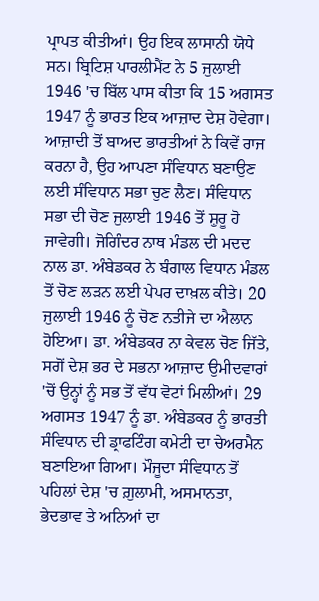ਪ੍ਰਾਪਤ ਕੀਤੀਆਂ। ਉਹ ਇਕ ਲਾਸਾਨੀ ਯੋਧੇ ਸਨ। ਬ੍ਰਿਟਿਸ਼ ਪਾਰਲੀਮੈਂਟ ਨੇ 5 ਜੁਲਾਈ 1946 'ਚ ਬਿੱਲ ਪਾਸ ਕੀਤਾ ਕਿ 15 ਅਗਸਤ 1947 ਨੂੰ ਭਾਰਤ ਇਕ ਆਜ਼ਾਦ ਦੇਸ਼ ਹੋਵੇਗਾ। ਆਜ਼ਾਦੀ ਤੋਂ ਬਾਅਦ ਭਾਰਤੀਆਂ ਨੇ ਕਿਵੇਂ ਰਾਜ ਕਰਨਾ ਹੈ, ਉਹ ਆਪਣਾ ਸੰਵਿਧਾਨ ਬਣਾਉਣ ਲਈ ਸੰਵਿਧਾਨ ਸਭਾ ਚੁਣ ਲੈਣ। ਸੰਵਿਧਾਨ ਸਭਾ ਦੀ ਚੋਣ ਜੁਲਾਈ 1946 ਤੋਂ ਸ਼ੁਰੂ ਹੋ ਜਾਵੇਗੀ। ਜੋਗਿੰਦਰ ਨਾਥ ਮੰਡਲ ਦੀ ਮਦਦ ਨਾਲ ਡਾ. ਅੰਬੇਡਕਰ ਨੇ ਬੰਗਾਲ ਵਿਧਾਨ ਮੰਡਲ ਤੋਂ ਚੋਣ ਲੜਨ ਲਈ ਪੇਪਰ ਦਾਖ਼ਲ ਕੀਤੇ। 20 ਜੁਲਾਈ 1946 ਨੂੰ ਚੋਣ ਨਤੀਜੇ ਦਾ ਐਲਾਨ ਹੋਇਆ। ਡਾ. ਅੰਬੇਡਕਰ ਨਾ ਕੇਵਲ ਚੋਣ ਜਿੱਤੇ, ਸਗੋਂ ਦੇਸ਼ ਭਰ ਦੇ ਸਭਨਾ ਆਜ਼ਾਦ ਉਮੀਦਵਾਰਾਂ 'ਚੋਂ ਉਨ੍ਹਾਂ ਨੂੰ ਸਭ ਤੋਂ ਵੱਧ ਵੋਟਾਂ ਮਿਲੀਆਂ। 29 ਅਗਸਤ 1947 ਨੂੰ ਡਾ. ਅੰਬੇਡਕਰ ਨੂੰ ਭਾਰਤੀ ਸੰਵਿਧਾਨ ਦੀ ਡ੍ਰਾਫਟਿੰਗ ਕਮੇਟੀ ਦਾ ਚੇਅਰਮੈਨ ਬਣਾਇਆ ਗਿਆ। ਮੌਜੂਦਾ ਸੰਵਿਧਾਨ ਤੋਂ ਪਹਿਲਾਂ ਦੇਸ਼ 'ਚ ਗ਼ੁਲਾਮੀ, ਅਸਮਾਨਤਾ, ਭੇਦਭਾਵ ਤੇ ਅਨਿਆਂ ਦਾ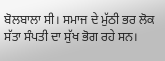ਬੋਲਬਾਲਾ ਸੀ। ਸਮਾਜ ਦੇ ਮੁੱਠੀ ਭਰ ਲੋਕ ਸੱਤਾ ਸੰਪਤੀ ਦਾ ਸੁੱਖ ਭੋਗ ਰਹੇ ਸਨ।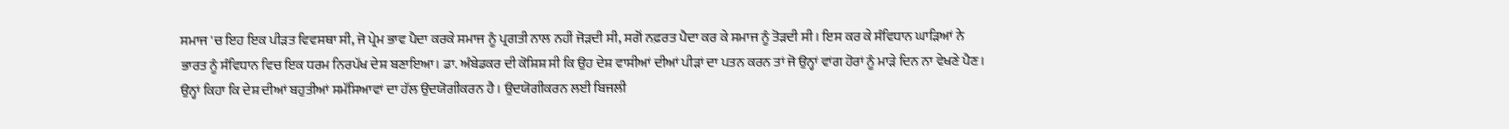ਸਮਾਜ 'ਚ ਇਹ ਇਕ ਪੀੜਤ ਵਿਵਸਥਾ ਸੀ, ਜੋ ਪ੍ਰੇਮ ਭਾਵ ਪੈਦਾ ਕਰਕੇ ਸਮਾਜ ਨੂੰ ਪ੍ਰਗਤੀ ਨਾਲ ਨਹੀਂ ਜੋੜਦੀ ਸੀ, ਸਗੋਂ ਨਫ਼ਰਤ ਪੈਦਾ ਕਰ ਕੇ ਸਮਾਜ ਨੂੰ ਤੋੜਦੀ ਸੀ। ਇਸ ਕਰ ਕੇ ਸੰਵਿਧਾਨ ਘਾੜਿਆਂ ਨੇ ਭਾਰਤ ਨੂੰ ਸੰਵਿਧਾਨ ਵਿਚ ਇਕ ਧਰਮ ਨਿਰਪੱਖ ਦੇਸ਼ ਬਣਾਇਆ। ਡਾ. ਅੰਬੇਡਕਰ ਦੀ ਕੋਸ਼ਿਸ਼ ਸੀ ਕਿ ਉਹ ਦੇਸ਼ ਵਾਸੀਆਂ ਦੀਆਂ ਪੀੜਾਂ ਦਾ ਪਤਨ ਕਰਨ ਤਾਂ ਜੋ ਉਨ੍ਹਾਂ ਵਾਂਗ ਹੋਰਾਂ ਨੂੰ ਮਾੜੇ ਦਿਨ ਨਾ ਵੇਖਣੇ ਪੈਣ।
ਉਨ੍ਹਾਂ ਕਿਹਾ ਕਿ ਦੇਸ਼ ਦੀਆਂ ਬਹੁਤੀਆਂ ਸਮੱਸਿਆਵਾਂ ਦਾ ਹੱਲ ਉਦਯੋਗੀਕਰਨ ਹੈ। ਉਦਯੋਗੀਕਰਨ ਲਈ ਬਿਜਲੀ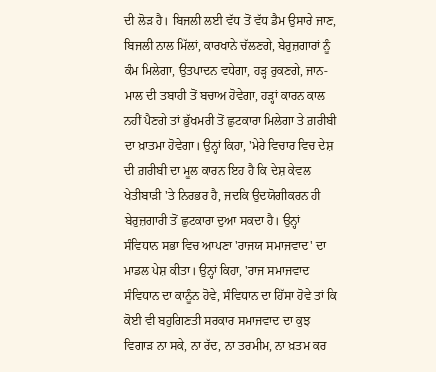ਦੀ ਲੋੜ ਹੈ। ਬਿਜਲੀ ਲਈ ਵੱਧ ਤੋਂ ਵੱਧ ਡੈਮ ਉਸਾਰੇ ਜਾਣ, ਬਿਜਲੀ ਨਾਲ ਮਿੱਲਾਂ, ਕਾਰਖਾਨੇ ਚੱਲਣਗੇ, ਬੇਰੁਜ਼ਗਾਰਾਂ ਨੂੰ ਕੰਮ ਮਿਲੇਗਾ, ਉਤਪਾਦਨ ਵਧੇਗਾ, ਹੜ੍ਹ ਰੁਕਣਗੇ, ਜਾਨ-ਮਾਲ ਦੀ ਤਬਾਹੀ ਤੋਂ ਬਚਾਅ ਹੋਵੇਗਾ, ਹੜ੍ਹਾਂ ਕਾਰਨ ਕਾਲ ਨਹੀਂ ਪੈਣਗੇ ਤਾਂ ਭੁੱਖਮਰੀ ਤੋਂ ਛੁਟਕਾਰਾ ਮਿਲੇਗਾ ਤੇ ਗ਼ਰੀਬੀ ਦਾ ਖ਼ਾਤਮਾ ਹੋਵੇਗਾ। ਉਨ੍ਹਾਂ ਕਿਹਾ, 'ਮੇਰੇ ਵਿਚਾਰ ਵਿਚ ਦੇਸ਼ ਦੀ ਗ਼ਰੀਬੀ ਦਾ ਮੂਲ ਕਾਰਨ ਇਹ ਹੈ ਕਿ ਦੇਸ਼ ਕੇਵਲ ਖੇਤੀਬਾੜੀ 'ਤੇ ਨਿਰਭਰ ਹੈ, ਜਦਕਿ ਉਦਯੋਗੀਕਰਨ ਹੀ ਬੇਰੁਜ਼ਗਾਰੀ ਤੋਂ ਛੁਟਕਾਰਾ ਦੁਆ ਸਕਦਾ ਹੈ। ਉਨ੍ਹਾਂ ਸੰਵਿਧਾਨ ਸਭਾ ਵਿਚ ਆਪਣਾ 'ਰਾਜਯ ਸਮਾਜਵਾਦ' ਦਾ ਮਾਡਲ ਪੇਸ਼ ਕੀਤਾ। ਉਨ੍ਹਾਂ ਕਿਹਾ, 'ਰਾਜ ਸਮਾਜਵਾਦ ਸੰਵਿਧਾਨ ਦਾ ਕਾਨੂੰਨ ਹੋਵੇ, ਸੰਵਿਧਾਨ ਦਾ ਹਿੱਸਾ ਹੋਵੇ ਤਾਂ ਕਿ ਕੋਈ ਵੀ ਬਹੁਗਿਣਤੀ ਸਰਕਾਰ ਸਮਾਜਵਾਦ ਦਾ ਕੁਝ ਵਿਗਾੜ ਨਾ ਸਕੇ, ਨਾ ਰੱਦ, ਨਾ ਤਰਮੀਮ, ਨਾ ਖ਼ਤਮ ਕਰ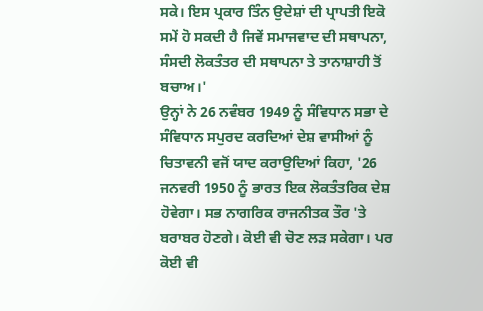ਸਕੇ। ਇਸ ਪ੍ਰਕਾਰ ਤਿੰਨ ਉਦੇਸ਼ਾਂ ਦੀ ਪ੍ਰਾਪਤੀ ਇਕੋ ਸਮੇਂ ਹੋ ਸਕਦੀ ਹੈ ਜਿਵੇਂ ਸਮਾਜਵਾਦ ਦੀ ਸਥਾਪਨਾ, ਸੰਸਦੀ ਲੋਕਤੰਤਰ ਦੀ ਸਥਾਪਨਾ ਤੇ ਤਾਨਾਸ਼ਾਹੀ ਤੋਂ ਬਚਾਅ।'
ਉਨ੍ਹਾਂ ਨੇ 26 ਨਵੰਬਰ 1949 ਨੂੰ ਸੰਵਿਧਾਨ ਸਭਾ ਦੇ ਸੰਵਿਧਾਨ ਸਪੁਰਦ ਕਰਦਿਆਂ ਦੇਸ਼ ਵਾਸੀਆਂ ਨੂੰ ਚਿਤਾਵਨੀ ਵਜੋਂ ਯਾਦ ਕਰਾਉਦਿਆਂ ਕਿਹਾ, '26 ਜਨਵਰੀ 1950 ਨੂੰ ਭਾਰਤ ਇਕ ਲੋਕਤੰਤਰਿਕ ਦੇਸ਼ ਹੋਵੇਗਾ। ਸਭ ਨਾਗਰਿਕ ਰਾਜਨੀਤਕ ਤੌਰ 'ਤੇ ਬਰਾਬਰ ਹੋਣਗੇ। ਕੋਈ ਵੀ ਚੋਣ ਲੜ ਸਕੇਗਾ। ਪਰ ਕੋਈ ਵੀ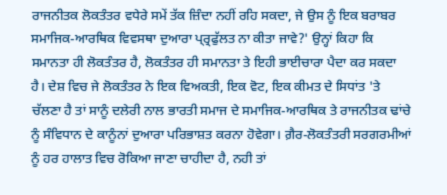ਰਾਜਨੀਤਕ ਲੋਕਤੰਤਰ ਵਧੇਰੇ ਸਮੇਂ ਤੱਕ ਜ਼ਿੰਦਾ ਨਹੀਂ ਰਹਿ ਸਕਦਾ, ਜੇ ਉਸ ਨੂੰ ਇਕ ਬਰਾਬਰ ਸਮਾਜਿਕ-ਆਰਥਿਕ ਵਿਵਸਥਾ ਦੁਆਰਾ ਪ੍ਰ੍ਰਫੁੱਲਤ ਨਾ ਕੀਤਾ ਜਾਵੇ?' ਉਨ੍ਹਾਂ ਕਿਹਾ ਕਿ ਸਮਾਨਤਾ ਹੀ ਲੋਕਤੰਤਰ ਹੈ, ਲੋਕਤੰਤਰ ਹੀ ਸਮਾਨਤਾ ਤੇ ਇਹੀ ਭਾਈਚਾਰਾ ਪੈਦਾ ਕਰ ਸਕਦਾ ਹੈ। ਦੇਸ਼ ਵਿਚ ਜੇ ਲੋਕਤੰਤਰ ਨੇ ਇਕ ਵਿਅਕਤੀ, ਇਕ ਵੋਟ, ਇਕ ਕੀਮਤ ਦੇ ਸਿਧਾਂਤ 'ਤੇ ਚੱਲਣਾ ਹੈ ਤਾਂ ਸਾਨੂੰ ਦਲੇਰੀ ਨਾਲ ਭਾਰਤੀ ਸਮਾਜ ਦੇ ਸਮਾਜਿਕ-ਆਰਥਿਕ ਤੇ ਰਾਜਨੀਤਕ ਢਾਂਚੇ ਨੂੰ ਸੰਵਿਧਾਨ ਦੇ ਕਾਨੂੰਨਾਂ ਦੁਆਰਾ ਪਰਿਭਾਸ਼ਤ ਕਰਨਾ ਹੋਵੇਗਾ। ਗ਼ੈਰ-ਲੋਕਤੰਤਰੀ ਸਰਗਰਮੀਆਂ ਨੂੰ ਹਰ ਹਾਲਾਤ ਵਿਚ ਰੋਕਿਆ ਜਾਣਾ ਚਾਹੀਦਾ ਹੈ, ਨਹੀ ਤਾਂ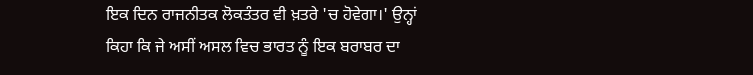ਇਕ ਦਿਨ ਰਾਜਨੀਤਕ ਲੋਕਤੰਤਰ ਵੀ ਖ਼ਤਰੇ 'ਚ ਹੋਵੇਗਾ।' ਉਨ੍ਹਾਂ ਕਿਹਾ ਕਿ ਜੇ ਅਸੀਂ ਅਸਲ ਵਿਚ ਭਾਰਤ ਨੂੰ ਇਕ ਬਰਾਬਰ ਦਾ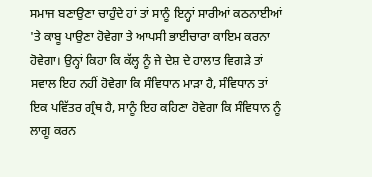ਸਮਾਜ ਬਣਾਉਣਾ ਚਾਹੁੰਦੇ ਹਾਂ ਤਾਂ ਸਾਨੂੰ ਇਨ੍ਹਾਂ ਸਾਰੀਆਂ ਕਠਨਾਈਆਂ 'ਤੇ ਕਾਬੂ ਪਾਉਣਾ ਹੋਵੇਗਾ ਤੇ ਆਪਸੀ ਭਾਈਚਾਰਾ ਕਾਇਮ ਕਰਨਾ ਹੋਵੇਗਾ। ਉਨ੍ਹਾਂ ਕਿਹਾ ਕਿ ਕੱਲ੍ਹ ਨੂੰ ਜੇ ਦੇਸ਼ ਦੇ ਹਾਲਾਤ ਵਿਗੜੇ ਤਾਂ ਸਵਾਲ ਇਹ ਨਹੀਂ ਹੋਵੇਗਾ ਕਿ ਸੰਵਿਧਾਨ ਮਾੜਾ ਹੈ, ਸੰਵਿਧਾਨ ਤਾਂ ਇਕ ਪਵਿੱਤਰ ਗ੍ਰੰਥ ਹੈ, ਸਾਨੂੰ ਇਹ ਕਹਿਣਾ ਹੋਵੇਗਾ ਕਿ ਸੰਵਿਧਾਨ ਨੂੰ ਲਾਗੂ ਕਰਨ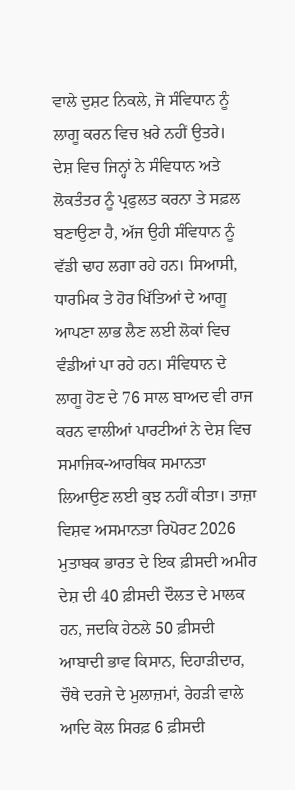ਵਾਲੇ ਦੁਸ਼ਟ ਨਿਕਲੇ, ਜੋ ਸੰਵਿਧਾਨ ਨੂੰ ਲਾਗੂ ਕਰਨ ਵਿਚ ਖ਼ਰੇ ਨਹੀਂ ਉਤਰੇ।
ਦੇਸ਼ ਵਿਚ ਜਿਨ੍ਹਾਂ ਨੇ ਸੰਵਿਧਾਨ ਅਤੇ ਲੋਕਤੰਤਰ ਨੂੰ ਪ੍ਰਫੁਲਤ ਕਰਨਾ ਤੇ ਸਫ਼ਲ ਬਣਾਉਣਾ ਹੈ, ਅੱਜ ਉਹੀ ਸੰਵਿਧਾਨ ਨੂੰ ਵੱਡੀ ਢਾਹ ਲਗਾ ਰਹੇ ਹਨ। ਸਿਆਸੀ, ਧਾਰਮਿਕ ਤੇ ਹੋਰ ਖਿੱਤਿਆਂ ਦੇ ਆਗੂ ਆਪਣਾ ਲਾਭ ਲੈਣ ਲਈ ਲੋਕਾਂ ਵਿਚ ਵੰਡੀਆਂ ਪਾ ਰਹੇ ਹਨ। ਸੰਵਿਧਾਨ ਦੇ ਲਾਗੂ ਹੋਣ ਦੇ 76 ਸਾਲ ਬਾਅਦ ਵੀ ਰਾਜ ਕਰਨ ਵਾਲੀਆਂ ਪਾਰਟੀਆਂ ਨੇ ਦੇਸ਼ ਵਿਚ ਸਮਾਜਿਕ-ਆਰਥਿਕ ਸਮਾਨਤਾ ਲਿਆਉਣ ਲਈ ਕੁਝ ਨਹੀਂ ਕੀਤਾ। ਤਾਜ਼ਾ ਵਿਸ਼ਵ ਅਸਮਾਨਤਾ ਰਿਪੋਰਟ 2026 ਮੁਤਾਬਕ ਭਾਰਤ ਦੇ ਇਕ ਫ਼ੀਸਦੀ ਅਮੀਰ ਦੇਸ਼ ਦੀ 40 ਫ਼ੀਸਦੀ ਦੌਲਤ ਦੇ ਮਾਲਕ ਹਨ, ਜਦਕਿ ਹੇਠਲੇ 50 ਫ਼ੀਸਦੀ ਆਬਾਦੀ ਭਾਵ ਕਿਸਾਨ, ਦਿਹਾੜੀਦਾਰ, ਚੌਥੇ ਦਰਜੇ ਦੇ ਮੁਲਾਜ਼ਮਾਂ, ਰੇਹੜੀ ਵਾਲੇ ਆਦਿ ਕੋਲ ਸਿਰਫ਼ 6 ਫ਼ੀਸਦੀ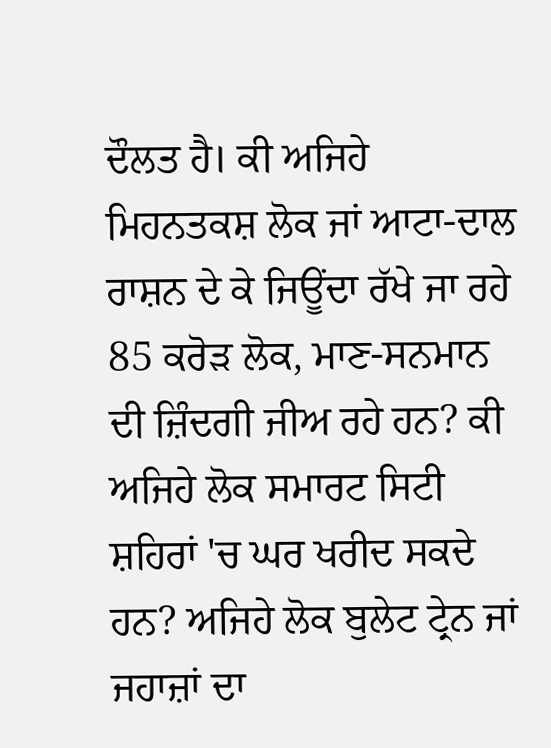ਦੌਲਤ ਹੈ। ਕੀ ਅਜਿਹੇ ਮਿਹਨਤਕਸ਼ ਲੋਕ ਜਾਂ ਆਟਾ-ਦਾਲ ਰਾਸ਼ਨ ਦੇ ਕੇ ਜਿਊਂਦਾ ਰੱਖੇ ਜਾ ਰਹੇ 85 ਕਰੋੜ ਲੋਕ, ਮਾਣ-ਸਨਮਾਨ ਦੀ ਜ਼ਿੰਦਗੀ ਜੀਅ ਰਹੇ ਹਨ? ਕੀ ਅਜਿਹੇ ਲੋਕ ਸਮਾਰਟ ਸਿਟੀ ਸ਼ਹਿਰਾਂ 'ਚ ਘਰ ਖਰੀਦ ਸਕਦੇ ਹਨ? ਅਜਿਹੇ ਲੋਕ ਬੁਲੇਟ ਟ੍ਰੇਨ ਜਾਂ ਜਹਾਜ਼ਾਂ ਦਾ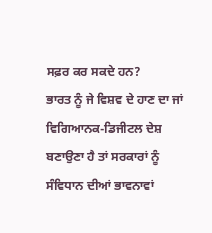ਸਫ਼ਰ ਕਰ ਸਕਦੇ ਹਨ?
ਭਾਰਤ ਨੂੰ ਜੇ ਵਿਸ਼ਵ ਦੇ ਹਾਣ ਦਾ ਜਾਂ ਵਿਗਿਆਨਕ-ਡਿਜੀਟਲ ਦੇਸ਼ ਬਣਾਉਣਾ ਹੈ ਤਾਂ ਸਰਕਾਰਾਂ ਨੂੰ ਸੰਵਿਧਾਨ ਦੀਆਂ ਭਾਵਨਾਵਾਂ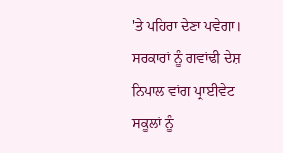'ਤੇ ਪਹਿਰਾ ਦੇਣਾ ਪਵੇਗਾ। ਸਰਕਾਰਾਂ ਨੂੰ ਗਵਾਂਢੀ ਦੇਸ਼ ਨਿਪਾਲ ਵਾਂਗ ਪ੍ਰਾਈਵੇਟ ਸਕੂਲਾਂ ਨੂੰ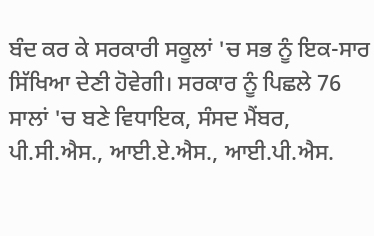ਬੰਦ ਕਰ ਕੇ ਸਰਕਾਰੀ ਸਕੂਲਾਂ 'ਚ ਸਭ ਨੂੰ ਇਕ-ਸਾਰ ਸਿੱਖਿਆ ਦੇਣੀ ਹੋਵੇਗੀ। ਸਰਕਾਰ ਨੂੰ ਪਿਛਲੇ 76 ਸਾਲਾਂ 'ਚ ਬਣੇ ਵਿਧਾਇਕ, ਸੰਸਦ ਮੈਂਬਰ, ਪੀ.ਸੀ.ਐਸ., ਆਈ.ਏ.ਐਸ., ਆਈ.ਪੀ.ਐਸ.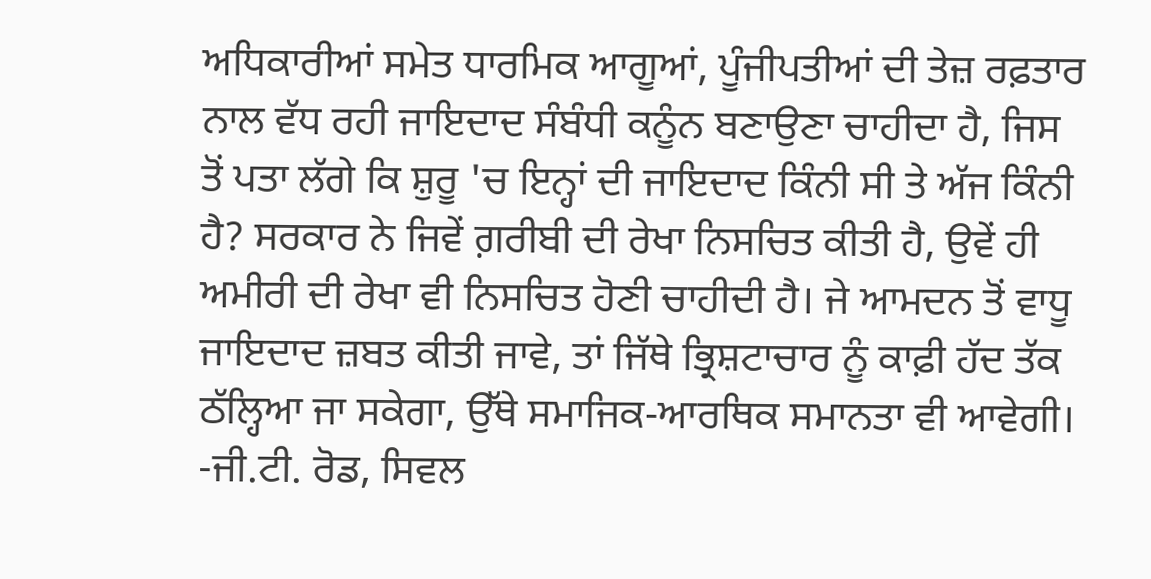ਅਧਿਕਾਰੀਆਂ ਸਮੇਤ ਧਾਰਮਿਕ ਆਗੂਆਂ, ਪੂੰਜੀਪਤੀਆਂ ਦੀ ਤੇਜ਼ ਰਫ਼ਤਾਰ ਨਾਲ ਵੱਧ ਰਹੀ ਜਾਇਦਾਦ ਸੰਬੰਧੀ ਕਨੂੰਨ ਬਣਾਉਣਾ ਚਾਹੀਦਾ ਹੈ, ਜਿਸ ਤੋਂ ਪਤਾ ਲੱਗੇ ਕਿ ਸ਼ੁਰੂ 'ਚ ਇਨ੍ਹਾਂ ਦੀ ਜਾਇਦਾਦ ਕਿੰਨੀ ਸੀ ਤੇ ਅੱਜ ਕਿੰਨੀ ਹੈ? ਸਰਕਾਰ ਨੇ ਜਿਵੇਂ ਗ਼ਰੀਬੀ ਦੀ ਰੇਖਾ ਨਿਸਚਿਤ ਕੀਤੀ ਹੈ, ਉਵੇਂ ਹੀ ਅਮੀਰੀ ਦੀ ਰੇਖਾ ਵੀ ਨਿਸਚਿਤ ਹੋਣੀ ਚਾਹੀਦੀ ਹੈ। ਜੇ ਆਮਦਨ ਤੋਂ ਵਾਧੂ ਜਾਇਦਾਦ ਜ਼ਬਤ ਕੀਤੀ ਜਾਵੇ, ਤਾਂ ਜਿੱਥੇ ਭ੍ਰਿਸ਼ਟਾਚਾਰ ਨੂੰ ਕਾਫ਼ੀ ਹੱਦ ਤੱਕ ਠੱਲ੍ਹਿਆ ਜਾ ਸਕੇਗਾ, ਉੱਥੇ ਸਮਾਜਿਕ-ਆਰਥਿਕ ਸਮਾਨਤਾ ਵੀ ਆਵੇਗੀ।
-ਜੀ.ਟੀ. ਰੋਡ, ਸਿਵਲ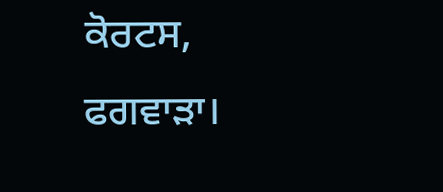ਕੋਰਟਸ, ਫਗਵਾੜਾ।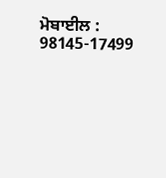ਮੋਬਾਈਲ : 98145-17499